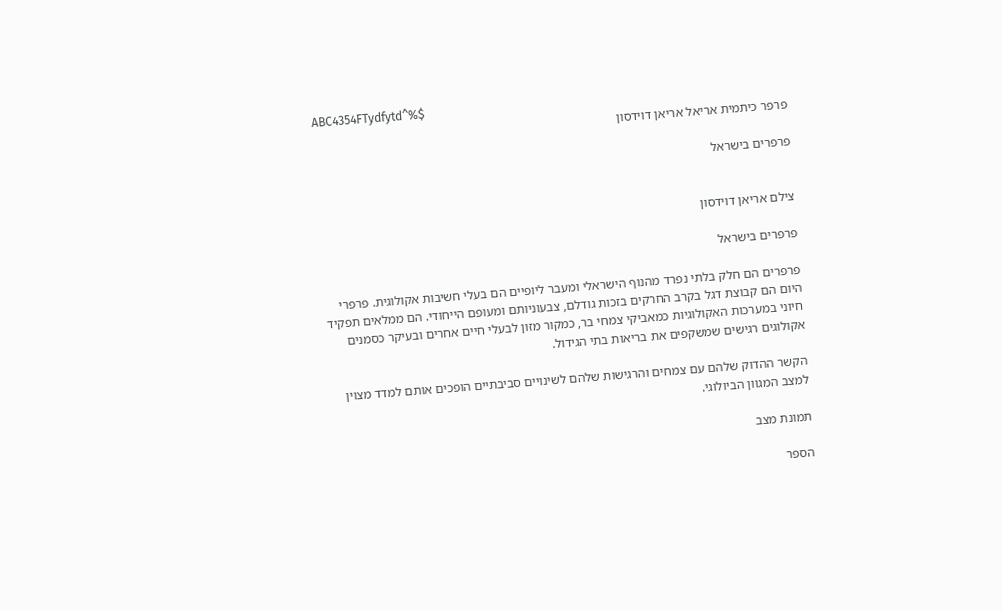ABC4354FTydfytd^%$
פרפר כיתמית אריאל אריאן דוידסון

פרפרים בישראל


צילם אריאן דוידסון

פרפרים בישראל

פרפרים הם חלק בלתי נפרד מהנוף הישראלי ומעבר ליופיים הם בעלי חשיבות אקולוגית. פרפרי היום הם קבוצת דגל בקרב החרקים בזכות גודלם, צבעוניותם ומעופם הייחודי. הם ממלאים תפקיד חיוני במערכות האקולוגיות כמאביקי צמחי בר, כמקור מזון לבעלי חיים אחרים ובעיקר כסמנים אקולוגים רגישים שמשקפים את בריאות בתי הגידול.

הקשר ההדוק שלהם עם צמחים והרגישות שלהם לשינויים סביבתיים הופכים אותם למדד מצוין למצב המגוון הביולוגי.

תמונת מצב

הספר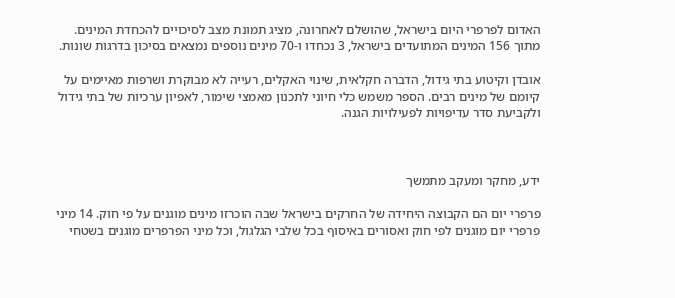האדום לפרפרי היום בישראל, שהושלם לאחרונה, מציג תמונת מצב לסיכויים להכחדת המינים. מתוך 156 המינים המתועדים בישראל, 3 נכחדו ו-70 מינים נוספים נמצאים בסיכון בדרגות שונות.

אובדן וקיטוע בתי גידול, הדברה חקלאית, שינוי האקלים, רעייה לא מבוקרת ושרפות מאיימים על קיומם של מינים רבים. הספר משמש כלי חיוני לתכנון מאמצי שימור, לאפיון ערכיות של בתי גידול ולקביעת סדר עדיפויות לפעילויות הגנה.



ידע, מחקר ומעקב מתמשך

פרפרי יום הם הקבוצה היחידה של החרקים בישראל שבה הוכרזו מינים מוגנים על פי חוק. 14 מיני פרפרי יום מוגנים לפי חוק ואסורים באיסוף בכל שלבי הגלגול, וכל מיני הפרפרים מוגנים בשטחי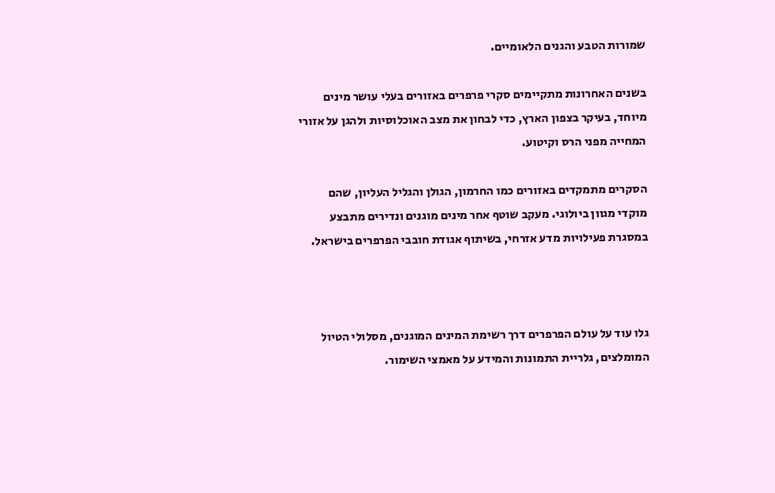שמורות הטבע והגנים הלאומיים.

בשנים האחרונות מתקיימים סקרי פרפרים באזורים בעלי עושר מינים מיוחד, בעיקר בצפון הארץ, כדי לבחון את מצב האוכלוסיות ולהגן על אזורי המחייה מפני הרס וקיטוע.

הסקרים מתמקדים באזורים כמו החרמון, הגולן והגליל העליון, שהם מוקדי מגוון ביולוגי. מעקב שוטף אחר מינים מוגנים ונדירים מתבצע במסגרת פעילויות מדע אזרחי, בשיתוף אגודת חובבי הפרפרים בישראל.



גלו עוד על עולם הפרפרים דרך רשימת המינים המוגנים, מסלולי הטיול המומלצים, גלריית התמונות והמידע על מאמצי השימור.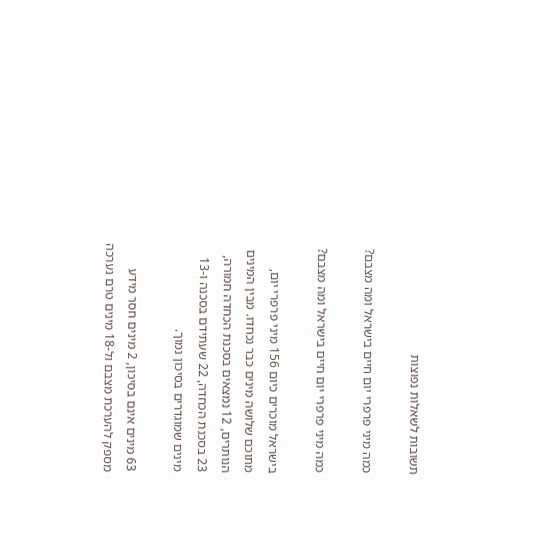תשובות לשאלות נפוצות

כמה מיני פרפרי יום חיים בישראל ומה מצבם?

כמה מיני פרפרי יום חיים בישראל ומה מצבם?

בישראל מוכרים כיום 156 מיני פרפרי יום, מתוכם שלושה מינים כבר נכחדו. מבין המינים הנותרים, 12 נמצאים בסכנת הכחדה חמורה, 23 בסכנת הכחדה, 22 שעתידם בסכנה ו-13 מינים שמוגדרים בסיכון נמוך.

63 מינים אינם בסיכון, 2 מינים חסר מידע מספק להערכת מצבם ול-18 מינים טרם נערכה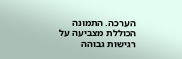הערכה. התמונה הכוללת מצביעה על רגישות גבוהה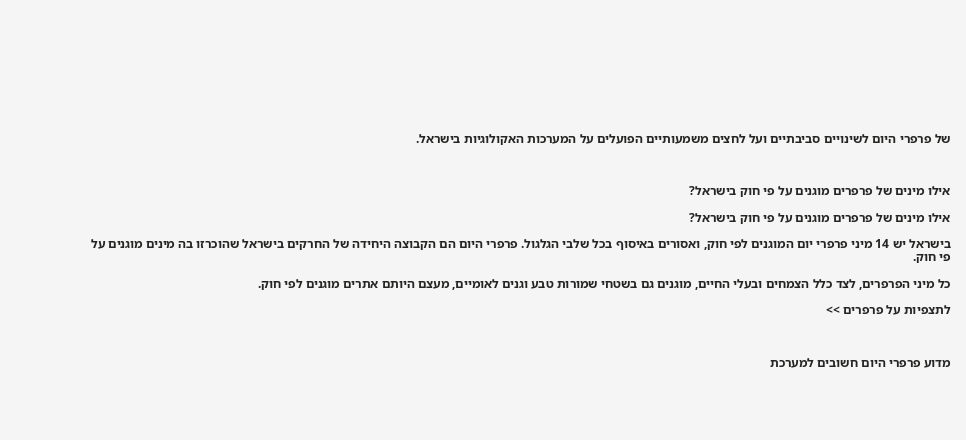של פרפרי היום לשינויים סביבתיים ועל לחצים משמעותיים הפועלים על המערכות האקולוגיות בישראל.



אילו מינים של פרפרים מוגנים על פי חוק בישראל?

אילו מינים של פרפרים מוגנים על פי חוק בישראל?

בישראל יש 14 מיני פרפרי יום המוגנים לפי חוק, ואסורים באיסוף בכל שלבי הגלגול. פרפרי היום הם הקבוצה היחידה של החרקים בישראל שהוכרזו בה מינים מוגנים על פי חוק.

כל מיני הפרפרים, לצד כלל הצמחים ובעלי החיים, מוגנים גם בשטחי שמורות טבע וגנים לאומיים, מעצם היותם אתרים מוגנים לפי חוק.

לתצפיות על פרפרים >>



מדוע פרפרי היום חשובים למערכת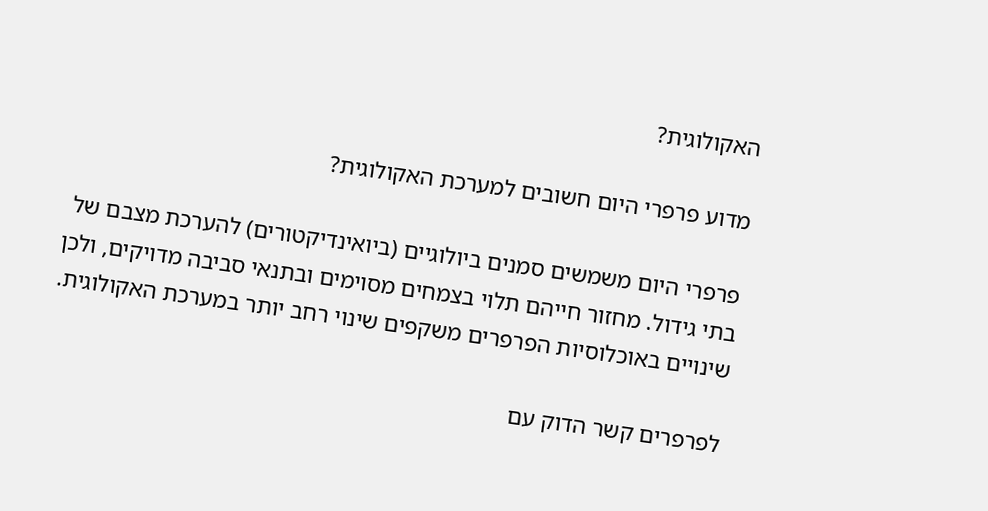האקולוגית?

מדוע פרפרי היום חשובים למערכת האקולוגית?

פרפרי היום משמשים סמנים ביולוגיים (ביואינדיקטורים) להערכת מצבם של בתי גידול. מחזור חייהם תלוי בצמחים מסוימים ובתנאי סביבה מדויקים, ולכן שינויים באוכלוסיות הפרפרים משקפים שינוי רחב יותר במערכת האקולוגית.

לפרפרים קשר הדוק עם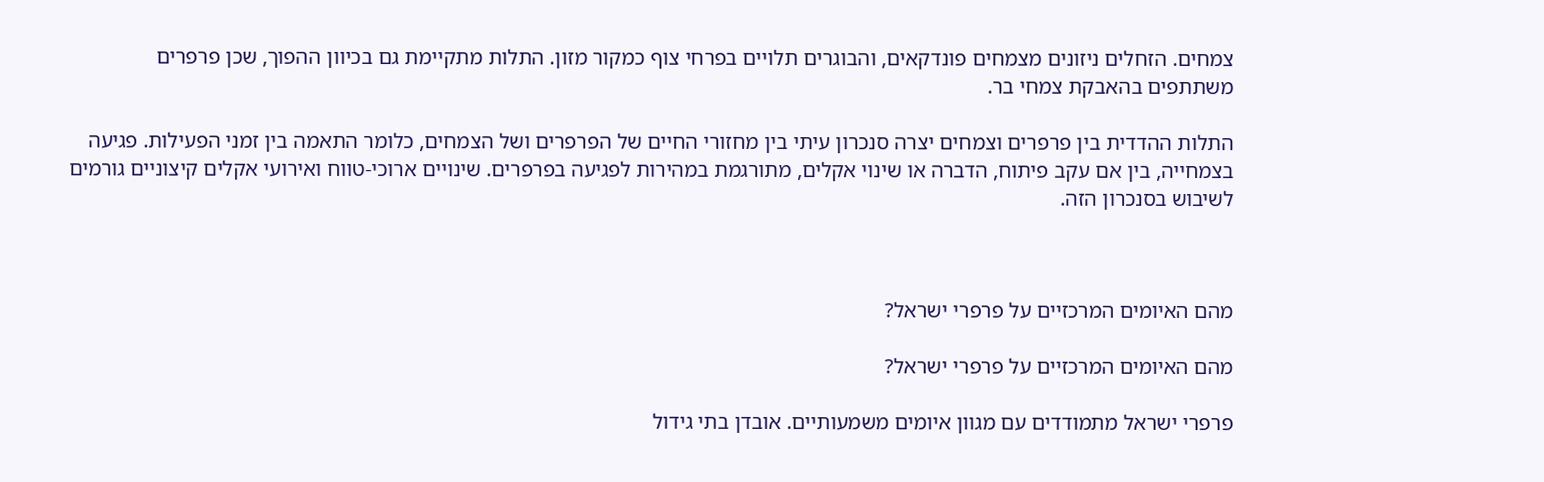צמחים. הזחלים ניזונים מצמחים פונדקאים, והבוגרים תלויים בפרחי צוף כמקור מזון. התלות מתקיימת גם בכיוון ההפוך, שכן פרפרים משתתפים בהאבקת צמחי בר.

התלות ההדדית בין פרפרים וצמחים יצרה סנכרון עיתי בין מחזורי החיים של הפרפרים ושל הצמחים, כלומר התאמה בין זמני הפעילות. פגיעה בצמחייה, בין אם עקב פיתוח, הדברה או שינוי אקלים, מתורגמת במהירות לפגיעה בפרפרים. שינויים ארוכי-טווח ואירועי אקלים קיצוניים גורמים לשיבוש בסנכרון הזה.



מהם האיומים המרכזיים על פרפרי ישראל?

מהם האיומים המרכזיים על פרפרי ישראל?

פרפרי ישראל מתמודדים עם מגוון איומים משמעותיים. אובדן בתי גידול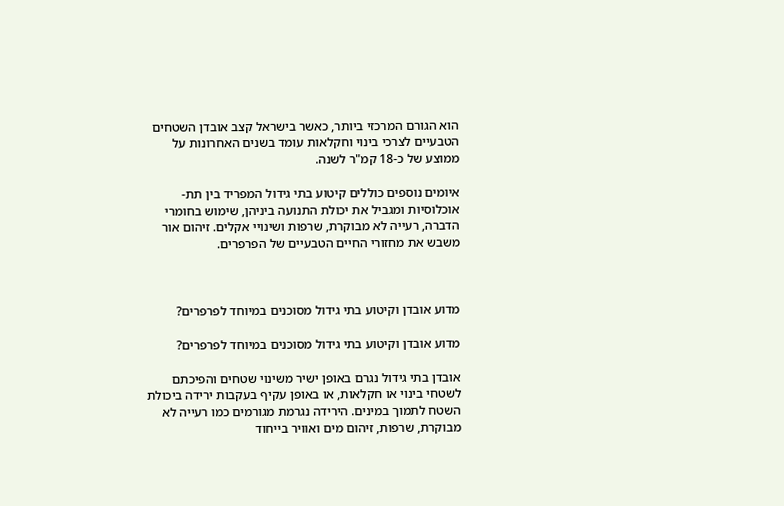הוא הגורם המרכזי ביותר, כאשר בישראל קצב אובדן השטחים הטבעיים לצרכי בינוי וחקלאות עומד בשנים האחרונות על ממוצע של כ-18 קמ"ר לשנה.

איומים נוספים כוללים קיטוע בתי גידול המפריד בין תת-אוכלוסיות ומגביל את יכולת התנועה ביניהן, שימוש בחומרי הדברה, רעייה לא מבוקרת, שרפות ושינויי אקלים. זיהום אור משבש את מחזורי החיים הטבעיים של הפרפרים.



מדוע אובדן וקיטוע בתי גידול מסוכנים במיוחד לפרפרים?

מדוע אובדן וקיטוע בתי גידול מסוכנים במיוחד לפרפרים?

אובדן בתי גידול נגרם באופן ישיר משינוי שטחים והפיכתם לשטחי בינוי או חקלאות, או באופן עקיף בעקבות ירידה ביכולת השטח לתמוך במינים. הירידה נגרמת מגורמים כמו רעייה לא מבוקרת, שרפות, זיהום מים ואוויר בייחוד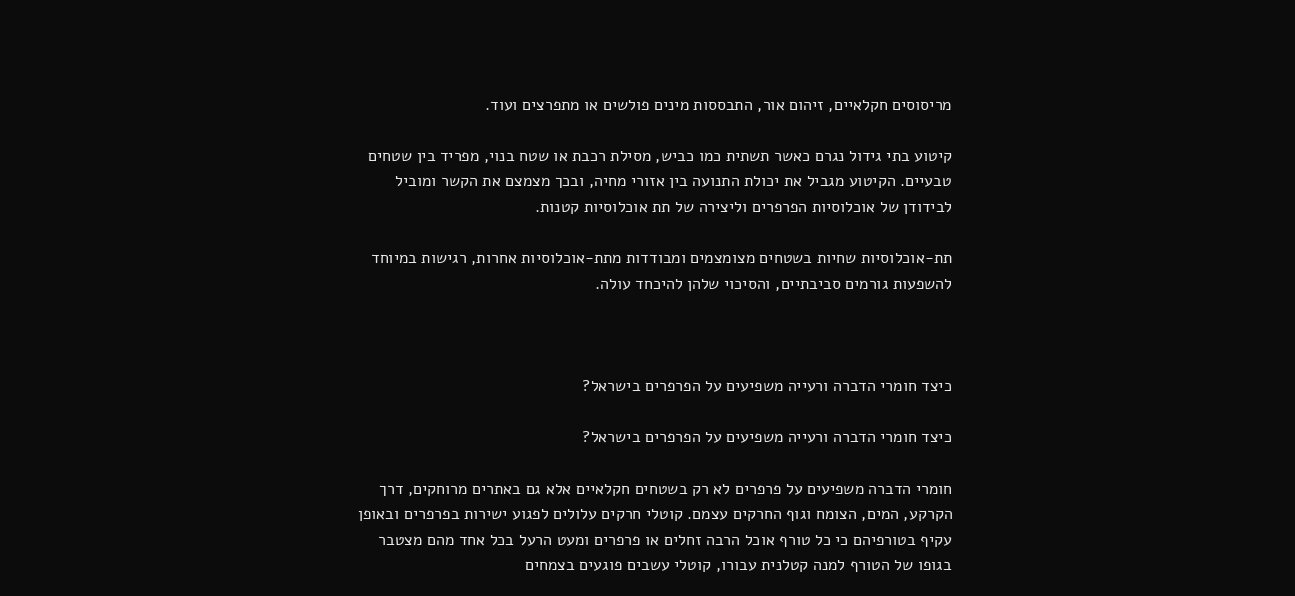מריסוסים חקלאיים, זיהום אור, התבססות מינים פולשים או מתפרצים ועוד.

קיטוע בתי גידול נגרם כאשר תשתית כמו כביש, מסילת רכבת או שטח בנוי, מפריד בין שטחים טבעיים. הקיטוע מגביל את יכולת התנועה בין אזורי מחיה, ובכך מצמצם את הקשר ומוביל לבידודן של אוכלוסיות הפרפרים וליצירה של תת אוכלוסיות קטנות.

תת-אוכלוסיות שחיות בשטחים מצומצמים ומבודדות מתת-אוכלוסיות אחרות, רגישות במיוחד להשפעות גורמים סביבתיים, והסיכוי שלהן להיכחד עולה.



כיצד חומרי הדברה ורעייה משפיעים על הפרפרים בישראל?

כיצד חומרי הדברה ורעייה משפיעים על הפרפרים בישראל?

חומרי הדברה משפיעים על פרפרים לא רק בשטחים חקלאיים אלא גם באתרים מרוחקים, דרך הקרקע, המים, הצומח וגוף החרקים עצמם. קוטלי חרקים עלולים לפגוע ישירות בפרפרים ובאופן עקיף בטורפיהם כי כל טורף אוכל הרבה זחלים או פרפרים ומעט הרעל בכל אחד מהם מצטבר בגופו של הטורף למנה קטלנית עבורו, קוטלי עשבים פוגעים בצמחים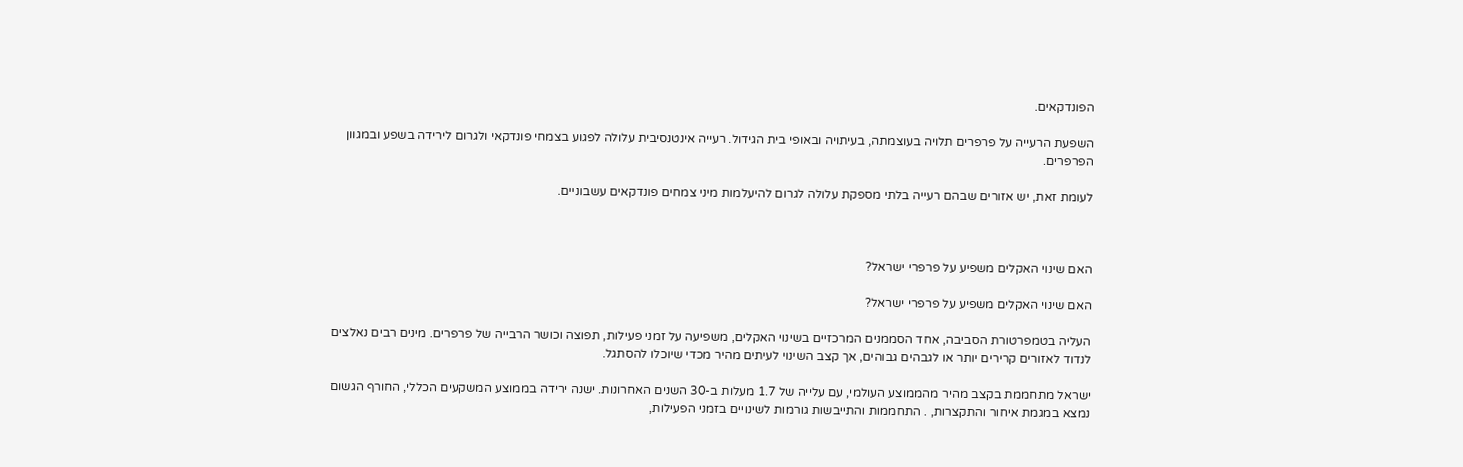הפונדקאים.

השפעת הרעייה על פרפרים תלויה בעוצמתה, בעיתויה ובאופי בית הגידול. רעייה אינטנסיבית עלולה לפגוע בצמחי פונדקאי ולגרום לירידה בשפע ובמגוון הפרפרים.

לעומת זאת, יש אזורים שבהם רעייה בלתי מספקת עלולה לגרום להיעלמות מיני צמחים פונדקאים עשבוניים.



האם שינוי האקלים משפיע על פרפרי ישראל?

האם שינוי האקלים משפיע על פרפרי ישראל?

העליה בטמפרטורת הסביבה, אחד הסממנים המרכזיים בשינוי האקלים, משפיעה על זמני פעילות, תפוצה וכושר הרבייה של פרפרים. מינים רבים נאלצים לנדוד לאזורים קרירים יותר או לגבהים גבוהים, אך קצב השינוי לעיתים מהיר מכדי שיוכלו להסתגל.

ישראל מתחממת בקצב מהיר מהממוצע העולמי, עם עלייה של 1.7 מעלות ב-30 השנים האחרונות. ישנה ירידה בממוצע המשקעים הכללי, החורף הגשום נמצא במגמת איחור והתקצרות, . התחממות והתייבשות גורמות לשינויים בזמני הפעילות,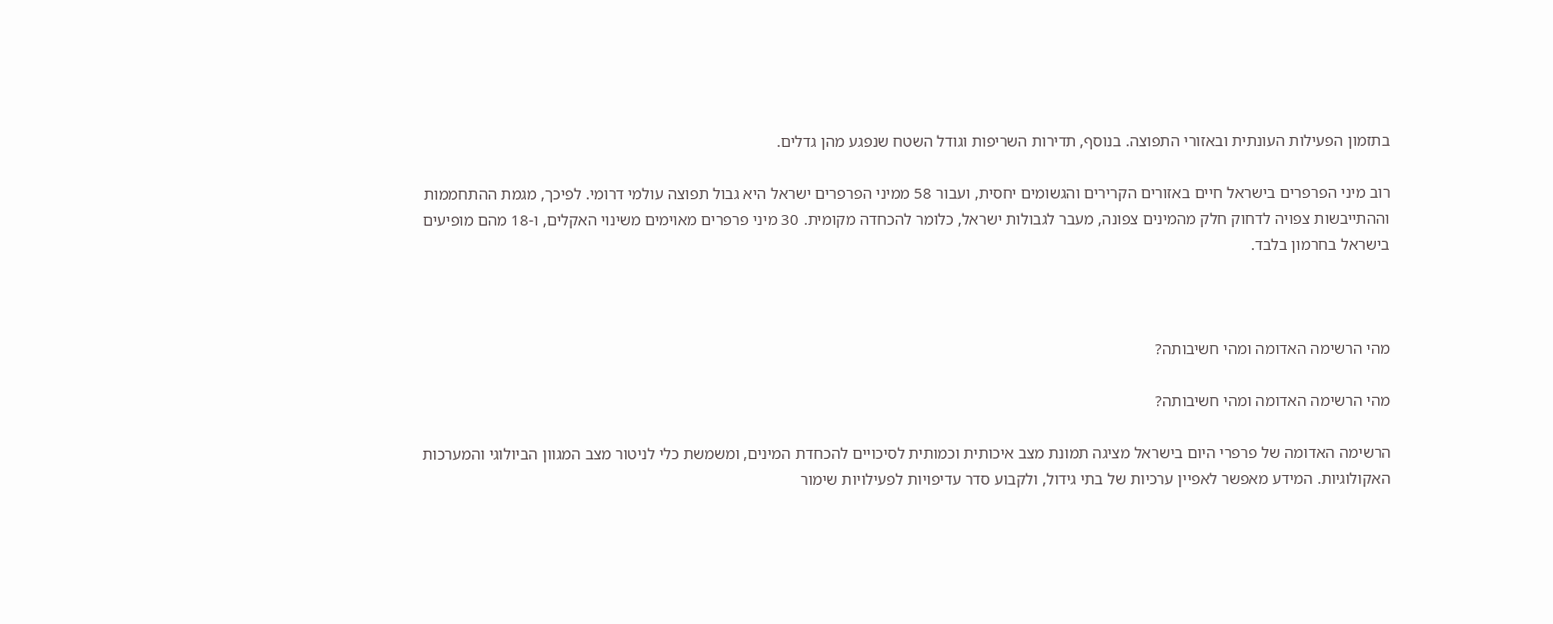בתזמון הפעילות העונתית ובאזורי התפוצה. בנוסף, תדירות השריפות וגודל השטח שנפגע מהן גדלים.

רוב מיני הפרפרים בישראל חיים באזורים הקרירים והגשומים יחסית, ועבור 58 ממיני הפרפרים ישראל היא גבול תפוצה עולמי דרומי. לפיכך, מגמת ההתחממות וההתייבשות צפויה לדחוק חלק מהמינים צפונה, מעבר לגבולות ישראל, כלומר להכחדה מקומית. 30 מיני פרפרים מאוימים משינוי האקלים, ו-18 מהם מופיעים בישראל בחרמון בלבד.



מהי הרשימה האדומה ומהי חשיבותה?

מהי הרשימה האדומה ומהי חשיבותה?

הרשימה האדומה של פרפרי היום בישראל מציגה תמונת מצב איכותית וכמותית לסיכויים להכחדת המינים, ומשמשת כלי לניטור מצב המגוון הביולוגי והמערכות האקולוגיות. המידע מאפשר לאפיין ערכיות של בתי גידול, ולקבוע סדר עדיפויות לפעילויות שימור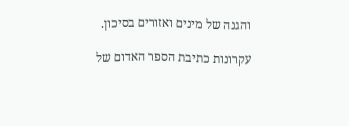והגנה של מינים ואזורים בסיכון.

עקרונות כתיבת הספר האדום של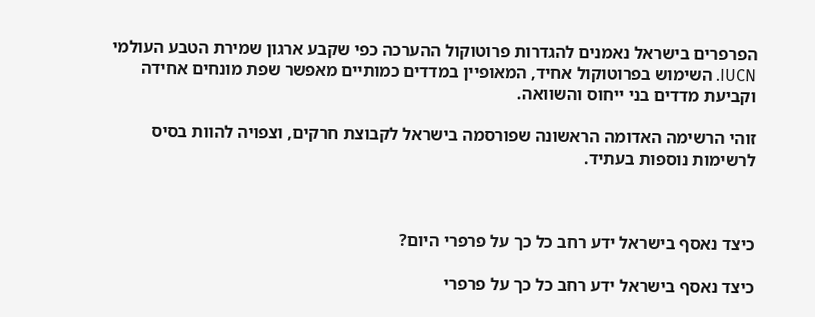הפרפרים בישראל נאמנים להגדרות פרוטוקול ההערכה כפי שקבע ארגון שמירת הטבע העולמי IUCN. השימוש בפרוטוקול אחיד, המאופיין במדדים כמותיים מאפשר שפת מונחים אחידה וקביעת מדדים בני ייחוס והשוואה.

זוהי הרשימה האדומה הראשונה שפורסמה בישראל לקבוצת חרקים, וצפויה להוות בסיס לרשימות נוספות בעתיד.



כיצד נאסף בישראל ידע רחב כל כך על פרפרי היום?

כיצד נאסף בישראל ידע רחב כל כך על פרפרי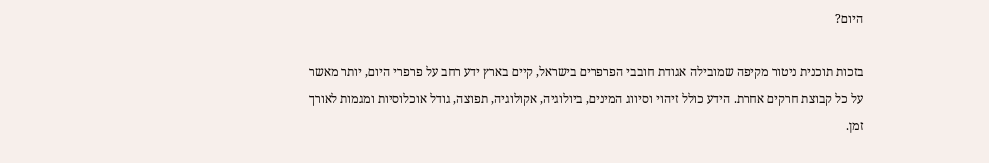היום?

בזכות תוכנית ניטור מקיפה שמובילה אגודת חובבי הפרפרים בישראל, קיים בארץ ידע רחב על פרפרי היום, יותר מאשר על כל קבוצת חרקים אחרת. הידע כולל זיהוי וסיווג המינים, ביולוגיה, אקולוגיה, תפוצה, גודל אוכלוסיות ומגמות לאורך זמן.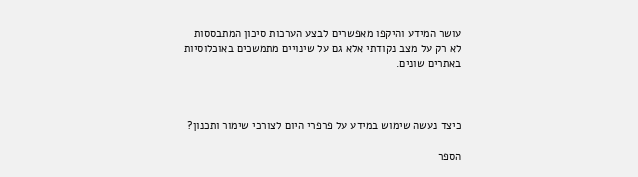עושר המידע והיקפו מאפשרים לבצע הערכות סיכון המתבססות לא רק על מצב נקודתי אלא גם על שינויים מתמשכים באוכלוסיות באתרים שונים.



כיצד נעשה שימוש במידע על פרפרי היום לצורכי שימור ותכנון?

הספר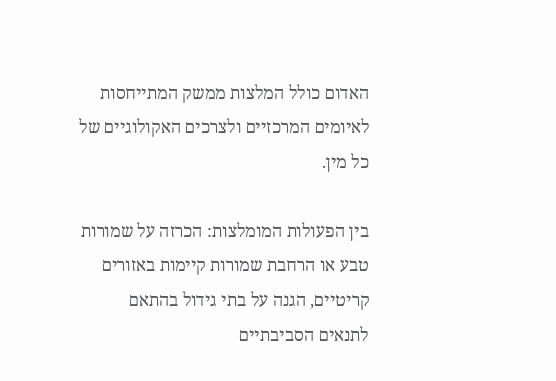האדום כולל המלצות ממשק המתייחסות לאיומים המרכזיים ולצרכים האקולוגיים של כל מין.

בין הפעולות המומלצות: הכרזה על שמורות טבע או הרחבת שמורות קיימות באזורים קריטיים, הגנה על בתי גידול בהתאם לתנאים הסביבתיים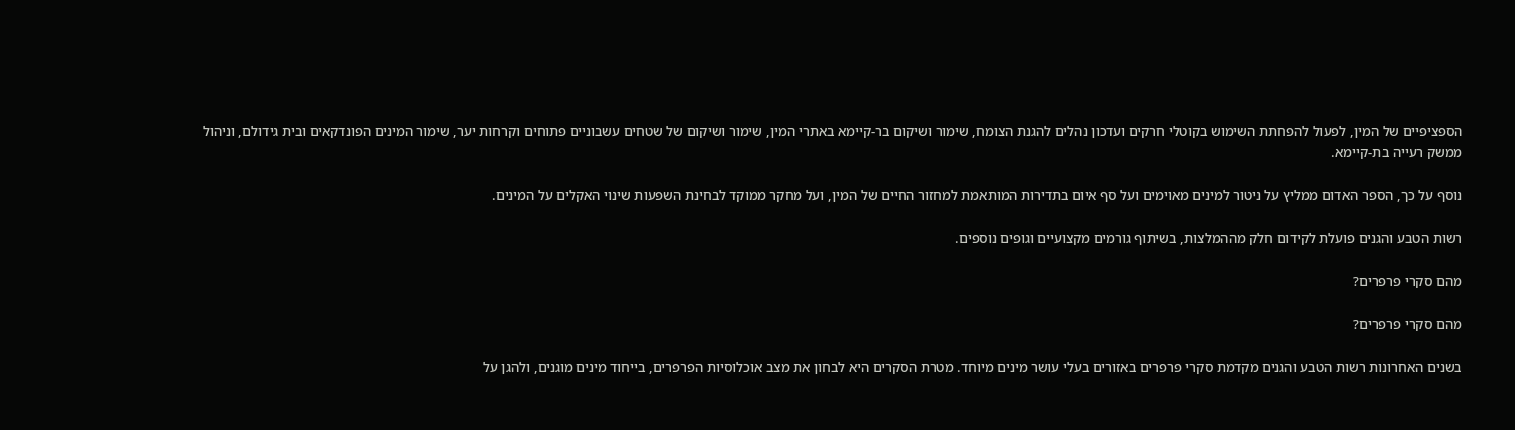הספציפיים של המין, לפעול להפחתת השימוש בקוטלי חרקים ועדכון נהלים להגנת הצומח, שימור ושיקום בר-קיימא באתרי המין, שימור ושיקום של שטחים עשבוניים פתוחים וקרחות יער, שימור המינים הפונדקאים ובית גידולם, וניהול ממשק רעייה בת-קיימא.

נוסף על כך, הספר האדום ממליץ על ניטור למינים מאוימים ועל סף איום בתדירות המותאמת למחזור החיים של המין, ועל מחקר ממוקד לבחינת השפעות שינוי האקלים על המינים.

רשות הטבע והגנים פועלת לקידום חלק מההמלצות, בשיתוף גורמים מקצועיים וגופים נוספים.

מהם סקרי פרפרים?

מהם סקרי פרפרים?

בשנים האחרונות רשות הטבע והגנים מקדמת סקרי פרפרים באזורים בעלי עושר מינים מיוחד. מטרת הסקרים היא לבחון את מצב אוכלוסיות הפרפרים, בייחוד מינים מוגנים, ולהגן על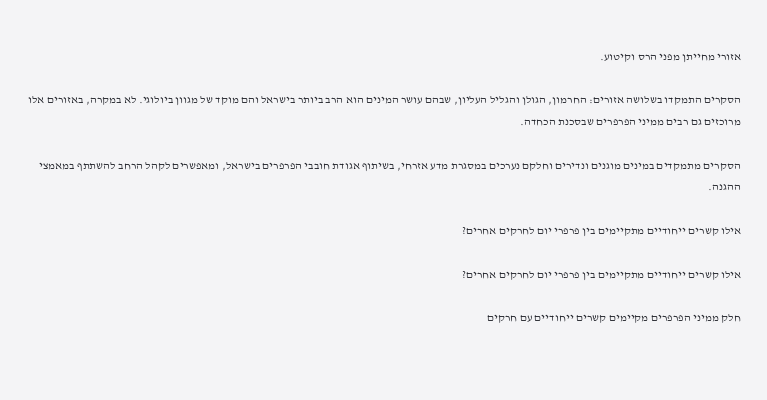אזורי מחייתן מפני הרס וקיטוע.

הסקרים התמקדו בשלושה אזורים: החרמון, הגולן והגליל העליון, שבהם עושר המינים הוא הרב ביותר בישראל והם מוקד של מגוון ביולוגי. לא במקרה, באזורים אלו מרוכזים גם רבים ממיני הפרפרים שבסכנת הכחדה.

הסקרים מתמקדים במינים מוגנים ונדירים וחלקם נערכים במסגרת מדע אזרחי, בשיתוף אגודת חובבי הפרפרים בישראל, ומאפשרים לקהל הרחב להשתתף במאמצי ההגנה.

אילו קשרים ייחודיים מתקיימים בין פרפרי יום לחרקים אחרים?

אילו קשרים ייחודיים מתקיימים בין פרפרי יום לחרקים אחרים?

חלק ממיני הפרפרים מקיימים קשרים ייחודיים עם חרקים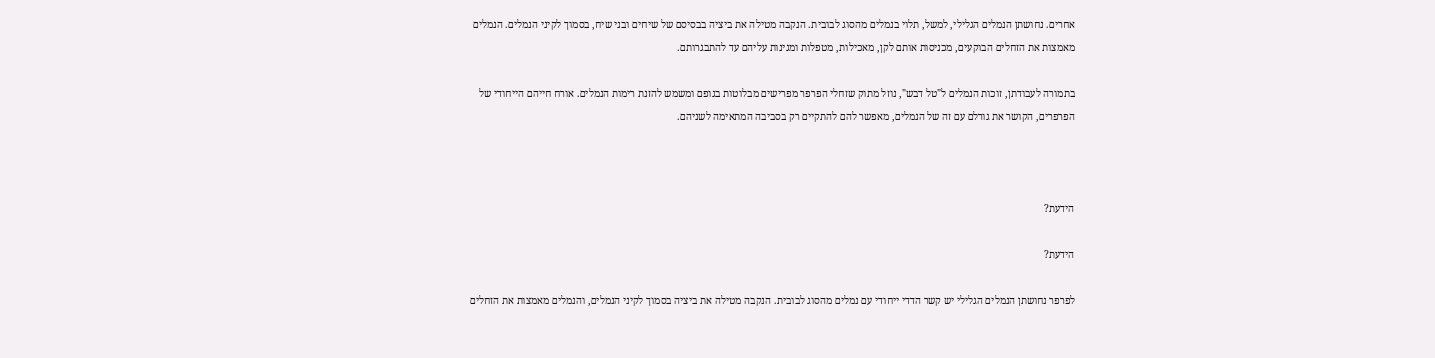אחרים. נחושתן הנמלים הגלילי, למשל, תלוי בנמלים מהסוג לבובית. הנקבה מטילה את ביציה בבסיסם של שיחים ובני שיח, בסמוך לקיני הנמלים. הנמלים מאמצות את הזחלים הבוקעים, מכניסות אותם לקן, מאכילות, מטפלות ומגינות עליהם עד להתבגרותם.

בתמורה לעבודתן, זוכות הנמלים ל"טל דבש", נוזל מתוק שזחלי הפרפר מפרישים מבלוטות בגופם ומשמש להזנת רימות הנמלים. אורח חייהם הייחודי של הפרפרים, הקושר את גורלם עם זה של הנמלים, מאפשר להם להתקיים רק בסביבה המתאימה לשניהם.



הידעת?

הידעת?

לפרפר נחושתן הנמלים הגלילי יש קשר הדדי ייחודי עם נמלים מהסוג לבובית. הנקבה מטילה את ביציה בסמוך לקיני הנמלים, והנמלים מאמצות את הזחלים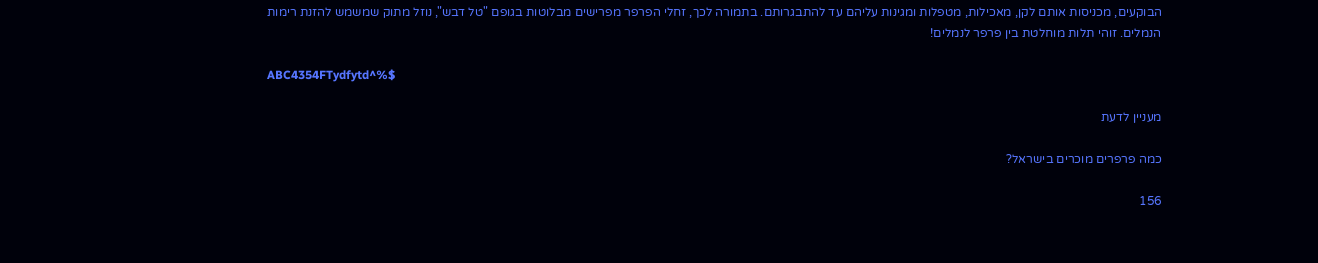הבוקעים, מכניסות אותם לקן, מאכילות, מטפלות ומגינות עליהם עד להתבגרותם. בתמורה לכך, זחלי הפרפר מפרישים מבלוטות בגופם "טל דבש", נוזל מתוק שמשמש להזנת רימות הנמלים. זוהי תלות מוחלטת בין פרפר לנמלים!

ABC4354FTydfytd^%$

מעניין לדעת

כמה פרפרים מוכרים בישראל?

156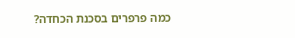כמה פרפרים בסכנת הכחדה?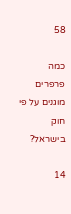58

כמה פרפרים מוגנים על פי חוק בישראל?

14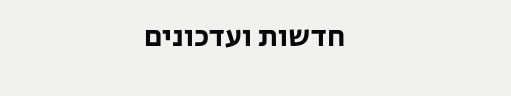חדשות ועדכונים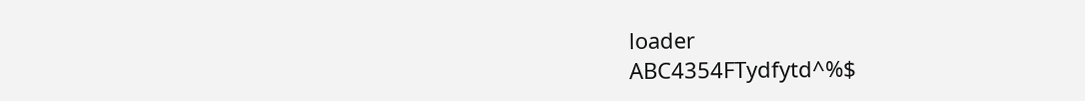loader
ABC4354FTydfytd^%$